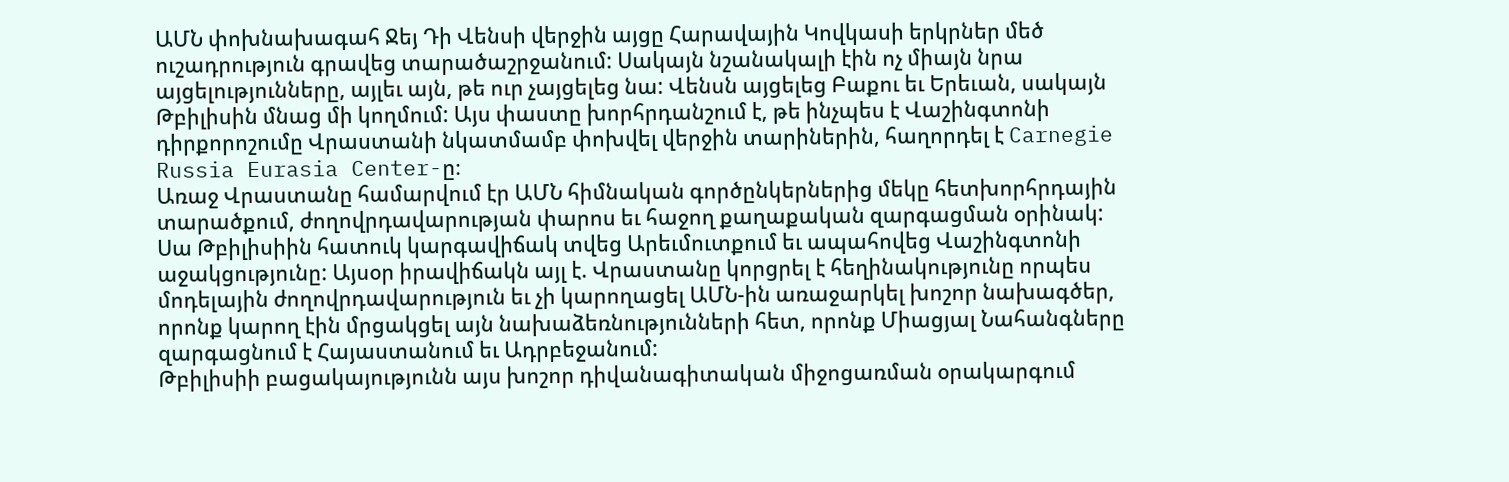ԱՄՆ փոխնախագահ Ջեյ Դի Վենսի վերջին այցը Հարավային Կովկասի երկրներ մեծ ուշադրություն գրավեց տարածաշրջանում: Սակայն նշանակալի էին ոչ միայն նրա այցելությունները, այլեւ այն, թե ուր չայցելեց նա: Վենսն այցելեց Բաքու եւ Երեւան, սակայն Թբիլիսին մնաց մի կողմում: Այս փաստը խորհրդանշում է, թե ինչպես է Վաշինգտոնի դիրքորոշումը Վրաստանի նկատմամբ փոխվել վերջին տարիներին, հաղորդել է Carnegie Russia Eurasia Center-ը։
Առաջ Վրաստանը համարվում էր ԱՄՆ հիմնական գործընկերներից մեկը հետխորհրդային տարածքում, ժողովրդավարության փարոս եւ հաջող քաղաքական զարգացման օրինակ: Սա Թբիլիսիին հատուկ կարգավիճակ տվեց Արեւմուտքում եւ ապահովեց Վաշինգտոնի աջակցությունը: Այսօր իրավիճակն այլ է. Վրաստանը կորցրել է հեղինակությունը որպես մոդելային ժողովրդավարություն եւ չի կարողացել ԱՄՆ-ին առաջարկել խոշոր նախագծեր, որոնք կարող էին մրցակցել այն նախաձեռնությունների հետ, որոնք Միացյալ Նահանգները զարգացնում է Հայաստանում եւ Ադրբեջանում:
Թբիլիսիի բացակայությունն այս խոշոր դիվանագիտական միջոցառման օրակարգում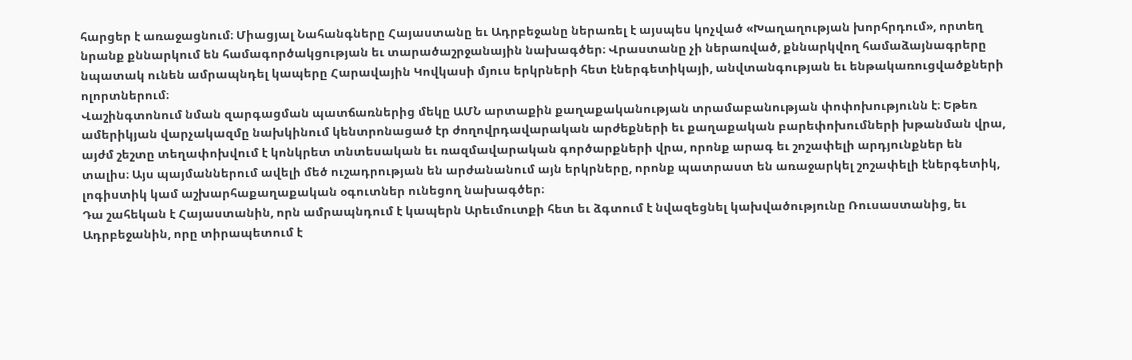հարցեր է առաջացնում։ Միացյալ Նահանգները Հայաստանը եւ Ադրբեջանը ներառել է այսպես կոչված «Խաղաղության խորհրդում», որտեղ նրանք քննարկում են համագործակցության եւ տարածաշրջանային նախագծեր։ Վրաստանը չի ներառված, քննարկվող համաձայնագրերը նպատակ ունեն ամրապնդել կապերը Հարավային Կովկասի մյուս երկրների հետ էներգետիկայի, անվտանգության եւ ենթակառուցվածքների ոլորտներում։
Վաշինգտոնում նման զարգացման պատճառներից մեկը ԱՄՆ արտաքին քաղաքականության տրամաբանության փոփոխությունն է։ Եթեռ ամերիկյան վարչակազմը նախկինում կենտրոնացած էր ժողովրդավարական արժեքների եւ քաղաքական բարեփոխումների խթանման վրա, այժմ շեշտը տեղափոխվում է կոնկրետ տնտեսական եւ ռազմավարական գործարքների վրա, որոնք արագ եւ շոշափելի արդյունքներ են տալիս։ Այս պայմաններում ավելի մեծ ուշադրության են արժանանում այն երկրները, որոնք պատրաստ են առաջարկել շոշափելի էներգետիկ, լոգիստիկ կամ աշխարհաքաղաքական օգուտներ ունեցող նախագծեր։
Դա շահեկան է Հայաստանին, որն ամրապնդում է կապերն Արեւմուտքի հետ եւ ձգտում է նվազեցնել կախվածությունը Ռուսաստանից, եւ Ադրբեջանին, որը տիրապետում է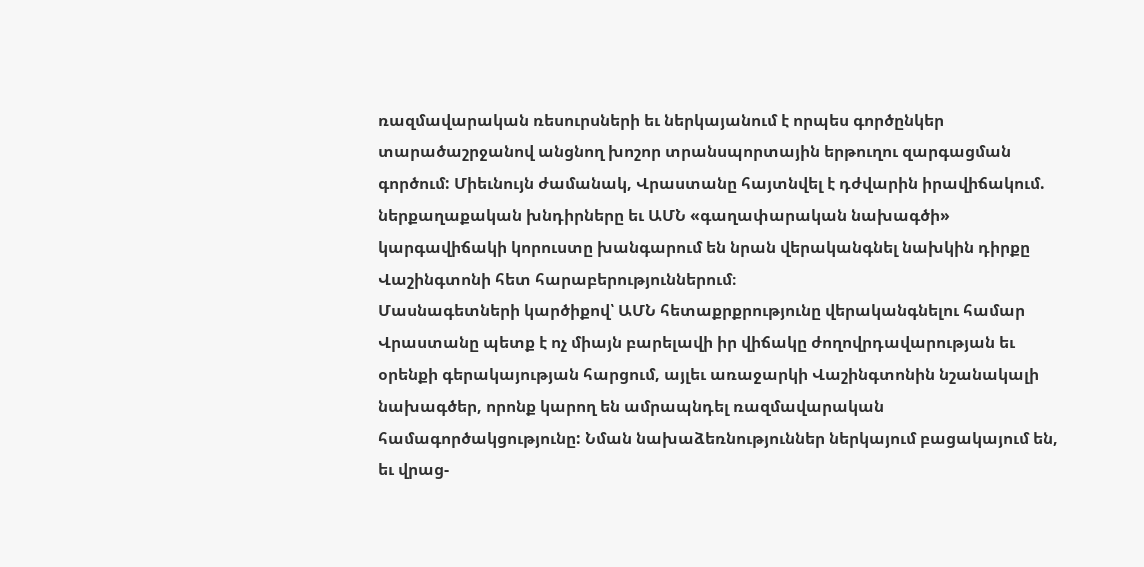ռազմավարական ռեսուրսների եւ ներկայանում է որպես գործընկեր տարածաշրջանով անցնող խոշոր տրանսպորտային երթուղու զարգացման գործում: Միեւնույն ժամանակ, Վրաստանը հայտնվել է դժվարին իրավիճակում. ներքաղաքական խնդիրները եւ ԱՄՆ «գաղափարական նախագծի» կարգավիճակի կորուստը խանգարում են նրան վերականգնել նախկին դիրքը Վաշինգտոնի հետ հարաբերություններում։
Մասնագետների կարծիքով՝ ԱՄՆ հետաքրքրությունը վերականգնելու համար Վրաստանը պետք է ոչ միայն բարելավի իր վիճակը ժողովրդավարության եւ օրենքի գերակայության հարցում, այլեւ առաջարկի Վաշինգտոնին նշանակալի նախագծեր, որոնք կարող են ամրապնդել ռազմավարական համագործակցությունը: Նման նախաձեռնություններ ներկայում բացակայում են, եւ վրաց-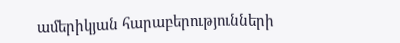ամերիկյան հարաբերությունների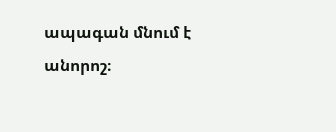ապագան մնում է անորոշ։